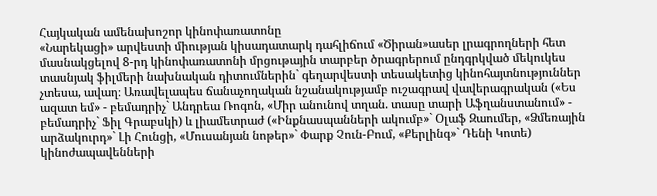Հայկական ամենախոշոր կինոփառատոնը
«Նարեկացի» արվեստի միության կիսադատարկ դահլիճում «Ծիրան»ասեր լրագրողների հետ մասնակցելով 8-րդ կինոփառատոնի մրցութային տարբեր ծրագրերում ընդգրկված մեկուկես տասնյակ ֆիլմերի նախնական դիտումներին` գեղարվեստի տեսակետից կինոհայտնություններ չտեսա, ավաղ։ Առավելապես ճանաչողական նշանակությամբ ուշագրավ վավերագրական («Ես ազատ եմ» - բեմադրիչ` Անդրեա Ռոգոն, «Միր անունով տղան. տասը տարի Աֆղանստանում» - բեմադրիչ` Ֆիլ Գրաբսկի) և լիամետրաժ («Ինքնասպանների ակումբ»` Օլաֆ Զաումեր, «Ձմեռային արձակուրդ»` Լի Հունցի, «Մուսանյան նոթեր»` Փարք Չուն-Բում, «Քերլինգ»` Դենի Կոտե) կինոժապավենների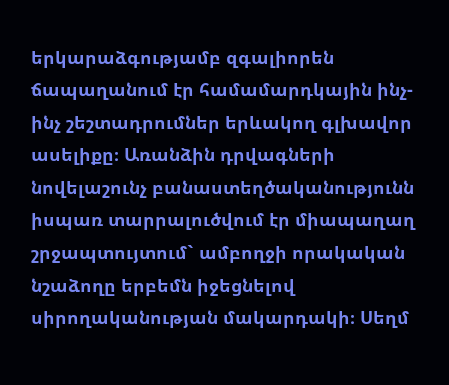երկարաձգությամբ զգալիորեն ճապաղանում էր համամարդկային ինչ-ինչ շեշտադրումներ երևակող գլխավոր ասելիքը։ Առանձին դրվագների նովելաշունչ բանաստեղծականությունն իսպառ տարրալուծվում էր միապաղաղ շրջապտույտում` ամբողջի որակական նշաձողը երբեմն իջեցնելով սիրողականության մակարդակի։ Սեղմ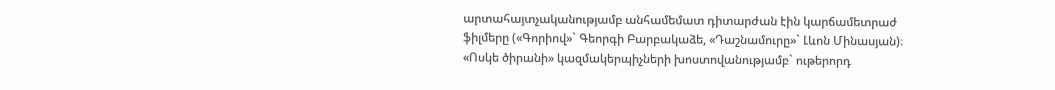արտահայտչականությամբ անհամեմատ դիտարժան էին կարճամետրաժ ֆիլմերը («Գորիով»` Գեորգի Բարբակաձե, «Դաշնամուրը»` Լևոն Մինասյան)։
«Ոսկե ծիրանի» կազմակերպիչների խոստովանությամբ` ութերորդ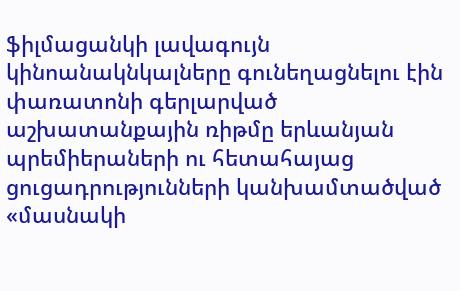ֆիլմացանկի լավագույն կինոանակնկալները գունեղացնելու էին փառատոնի գերլարված աշխատանքային ռիթմը երևանյան պրեմիերաների ու հետահայաց ցուցադրությունների կանխամտածված «մասնակի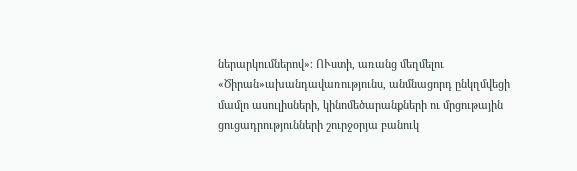ներարկումներով»։ ՈՒստի, առանց մեղմելու «Ծիրան»ախանդավառությունս, անմնացորդ ընկղմվեցի մամլո ասուլիսների, կինոմեծարանքների ու մրցութային ցուցադրությունների շուրջօրյա բանուկ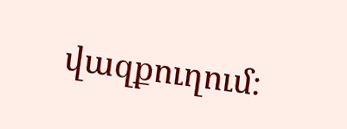վազքուղում։